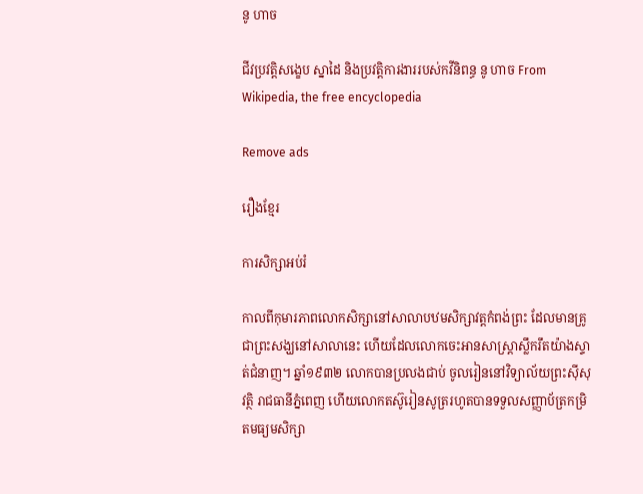នូ ហាច

ជីវប្រវត្តិសង្ខេប ស្នាដៃ និងប្រវត្តិការងាររបស់កវីនិពន្ធ នូ ហាច From Wikipedia, the free encyclopedia

Remove ads

រឿងខ្មែរ

ការសិក្សាអប់រំ

កាលពីកុមារភាពលោកសិក្សានៅសាលាបឋមសិក្សាវត្តកំពង់ព្រះ ដែលមានគ្រូជាព្រះសង្ឃនៅសាលានេះ ហើយដែលលោកចេះអានសាស្រ្តាស្លឹករឹតយ៉ាងស្ទាត់ជំនាញ។ ឆ្នាំ១៩៣២ លោកបានប្រលងជាប់ ចូលរៀននៅវិទ្យាល័យព្រះស៊ីសុវត្ថិ រាជធានីភ្នំពេញ ហើយលោកតស៊ូរៀនសូត្ររហូតបានទទួលសញ្ញាប័ត្រកម្រិតមធ្យមសិក្សា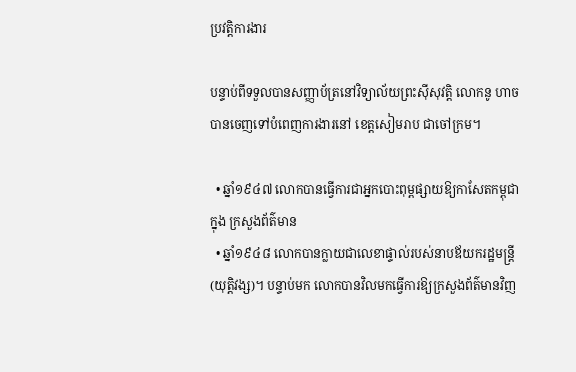ប្រវត្តិការងារ

បន្ទាប់ពីទទួលបានសញ្ញាប័ត្រនៅវិទ្យាល័យព្រះស៊ីសុវត្តិ លោកនូ ហាច បានចេញទៅបំពេញការងារនៅ ខេត្តសៀមរាប ជាចៅក្រម។

  • ឆ្នាំ១៩៤៧ លោកបានធ្វើការជាអ្នកបោះពុម្ពផ្សាយឱ្យកាសែតកម្ពុជា ក្នុង ក្រសួងព័ត៌មាន
  • ឆ្នាំ១៩៤៨ លោកបានក្លាយជាលេខាផ្ទាល់របស់នាបឪយករដ្ឋមន្រ្តី(យុត្តិវង្ស)។ បន្ទាប់មក លោកបានវិលមកធ្វើការឱ្យក្រសួងព័ត៌មានវិញ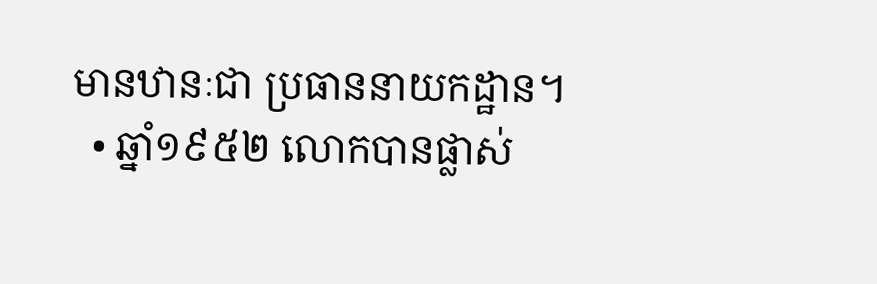មានឋានៈជា ប្រធាននាយកដ្ឋាន។
  • ឆ្នាំ១៩៥២ លោកបានផ្លាស់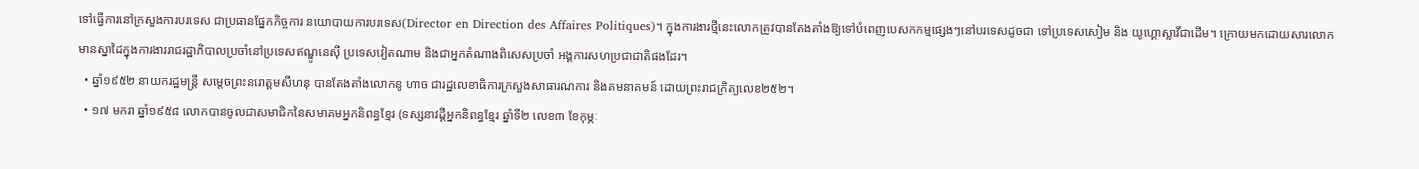ទៅធ្វើការនៅក្រសួងការបរទេស ជាប្រធានផ្នែកកិច្ចការ នយោបាយការបរទេស(Director en Direction des Affaires Politiques)។ ក្នុងការងារថ្មីនេះលោកត្រូវបានតែងតាំងឱ្យទៅបំពេញបេសកកម្មផ្សេងៗនៅបរទេសដូចជា ទៅប្រទេសសៀម និង យូហ្គោស្លាវីជាដើម។ ក្រោយមកដោយសារលោកមានស្នាដៃក្នុងការងាររាជរដ្ឋាភិបាលប្រចាំនៅប្រទេសឥណ្ឌូនេស៊ី ប្រទេសវៀតណាម និងជាអ្នកតំណាងពិសេសប្រចាំ អង្គការសហប្រជាជាតិផងដែរ។
  • ឆ្នាំ១៩៥២ នាយករដ្ឋមន្រ្តី សម្តេចព្រះនរោត្តមសីហនុ បានតែងតាំងលោកនូ ហាច ជារដ្ឋលេខាធិការក្រសួងសាធារណការ និងគមនាគមន៍ ដោយព្រះរាជក្រិត្យលេខ២៥២។
  • ១៧ មករា ឆ្នាំ១៩៥៨ លោកបានចូលជាសមាជិកនៃសមាគមអ្នកនិពន្ធខ្មែរ (ទស្សនាវដ្តីអ្នកនិពន្ធខ្មែរ ឆ្នាំទី២ លេខ៣ ខែកុម្ភៈ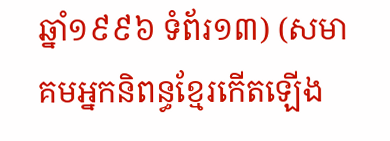ឆ្នាំ១៩៩៦ ទំព័រ១៣) (សមាគមអ្នកនិពន្ធខ្មែរកើតឡើង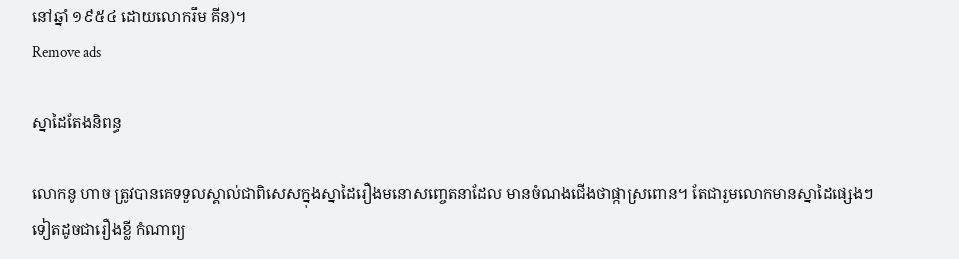នៅឆ្នាំ ១៩៥៤ ដោយលោករឹម គីន)។
Remove ads

ស្នាដៃតែងនិពន្ធ

លោកនូ ហាច ត្រូវបានគេទទួលស្គាល់ជាពិសេសក្នុងស្នាដៃរឿងមនោសញ្ចេតនាដែល មានចំណងជើងថាផ្កាស្រពោន។ តែជារួមលោកមានស្នាដៃផ្សេងៗទៀតដូចជារឿងខ្លី កំណាព្យ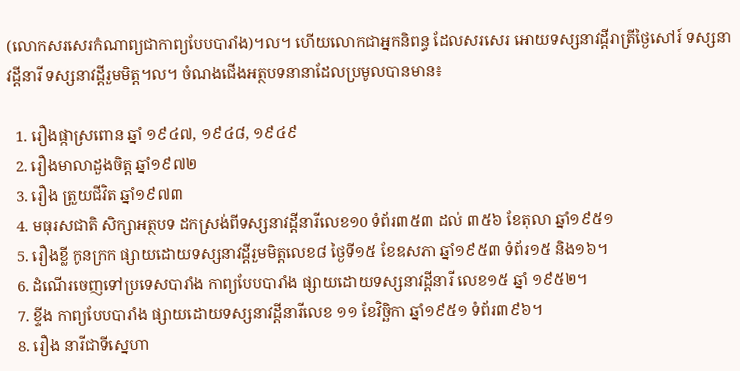(លោកសរសេរកំណាព្យជាកាព្យបែបបារាំង)។ល។ ហើយលោកជាអ្នកនិពន្ធ ដែលសរសេរ អោយទស្សនាវដ្តីរាត្រីថ្ងៃសៅរ៍ ទស្សនាវដ្តីនារី ទស្សនាវដ្តីរួមមិត្ត។ល។ ចំណងជើងអត្ថបទនានាដែលប្រមូលបានមាន៖

  1. រឿងផ្កាស្រពោន ឆ្នាំ ១៩៤៧, ១៩៤៨, ១៩៤៩
  2. រឿងមាលាដួងចិត្ត ឆ្នាំ១៩៧២
  3. រឿង ត្រួយជីវិត ឆ្នាំ១៩៧៣
  4. មធុរសជាតិ សិក្សាអត្ថបទ ដកស្រង់ពីទស្សនាវដ្តីនារីលេខ១0 ទំព័រ៣៥៣ ដល់ ៣៥៦ ខែតុលា ឆ្នាំ១៩៥១
  5. រឿងខ្លី កូនក្រក ផ្សាយដោយទស្សនាវដ្តីរួមមិត្តលេខ៨ ថ្ងៃទី១៥ ខែឧសភា ឆ្នាំ១៩៥៣ ទំព័រ១៥ និង១៦។
  6. ដំណើរចេញទៅប្រទេសបារាំង កាព្យបែបបារាំង ផ្សាយដោយទស្សនាវដ្តីនារី លេខ១៥ ឆ្នាំ ១៩៥២។
  7. ខ្ទីង កាព្យបែបបារាំង ផ្សាយដោយទស្សនាវដ្តីនារីលេខ ១១ ខែវិច្ឆិកា ឆ្នាំ១៩៥១ ទំព័រ៣៩៦។
  8. រឿង នារីជាទីស្នេហា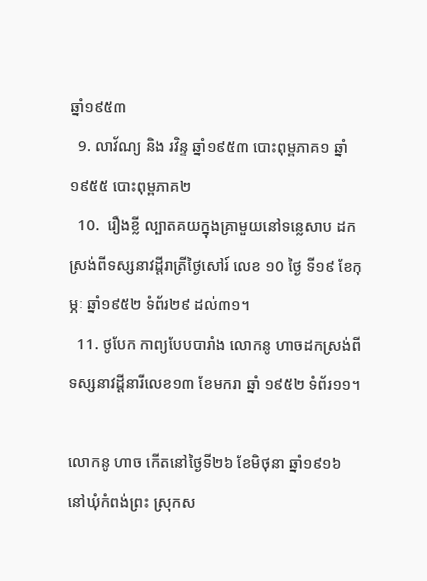ឆ្នាំ១៩៥៣
  9. លាវ័ណ្យ និង រវិន្ទ ឆ្នាំ១៩៥៣ បោះពុម្ពភាគ១ ឆ្នាំ ១៩៥៥ បោះពុម្ពភាគ២
  10.  រឿងខ្លី ល្បាតគយក្នុងគ្រាមួយនៅទន្លេសាប ដកស្រង់ពីទស្សនាវដ្តីរាត្រីថ្ងៃសៅរ៍ លេខ ១0 ថ្ងៃ ទី១៩ ខែកុម្ភៈ ឆ្នាំ១៩៥២ ទំព័រ២៩ ដល់៣១។
  11. ថូបែក កាព្យបែបបារាំង លោកនូ ហាចដកស្រង់ពីទស្សនាវដ្តីនារីលេខ១៣ ខែមករា ឆ្នាំ ១៩៥២ ទំព័រ១១។

លោកនូ ហាច កើតនៅថ្ងៃទី២៦ ខែមិថុនា ឆ្នាំ១៩១៦ នៅឃុំកំពង់ព្រះ ស្រុកស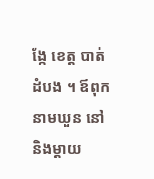ង្កែ ខេត្ត បាត់ដំបង ។ ឪពុកនាមឃួន នៅ និងម្តាយ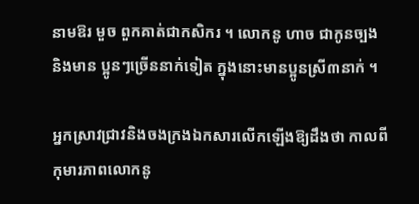នាមឱរ មួច ពួកគាត់ជាកសិករ ។ លោកនូ ហាច ជាកូនច្បង និងមាន ប្អូនៗច្រើននាក់ទៀត ក្នុងនោះមានប្អូនស្រី៣នាក់ ។

អ្នកស្រាវជ្រាវនិងចងក្រងឯកសារលើកឡើងឱ្យដឹងថា កាលពីកុមារភាពលោកនូ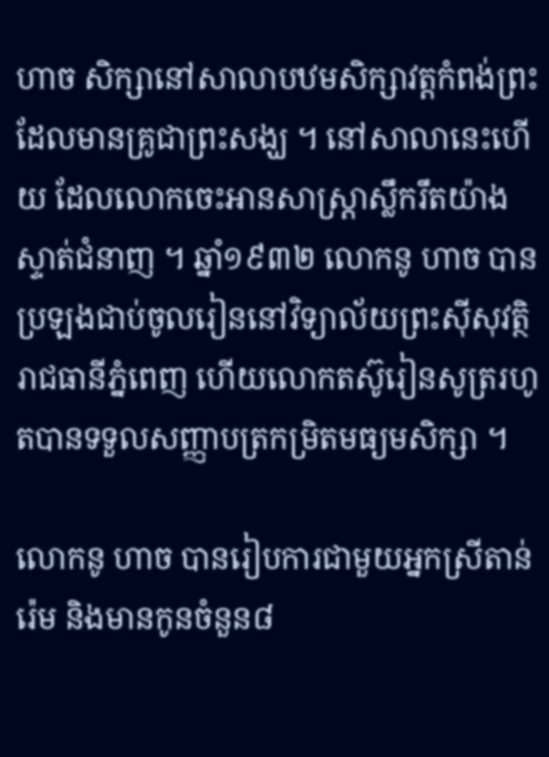ហាច សិក្សានៅសាលាបឋមសិក្សាវត្តកំពង់ព្រះ ដែលមានគ្រូជាព្រះសង្ឃ ។ នៅសាលានេះហើយ ដែលលោកចេះអានសាស្ត្រាស្លឹករឹតយ៉ាងស្ទាត់ជំនាញ ។ ឆ្នាំ១៩៣២ លោកនូ ហាច បានប្រឡងជាប់ចូលរៀននៅវិទ្យាល័យព្រះស៊ីសុវត្ថិ រាជធានីភ្នំពេញ ហើយលោកតស៊ូរៀនសូត្ររហូតបានទទួលសញ្ញាបត្រកម្រិតមធ្យមសិក្សា ។

លោកនូ ហាច បានរៀបការជាមួយអ្នកស្រីតាន់ រ៉េម និងមានកូនចំនួន៨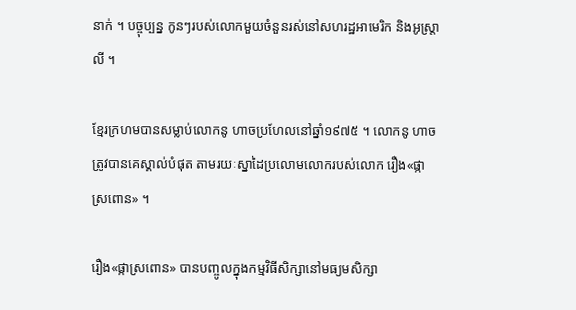នាក់ ។ បច្ចុប្បន្ន កូនៗរបស់លោកមួយចំនួនរស់នៅសហរដ្ឋអាមេរិក និងអូស្ត្រាលី ។

ខ្មែរក្រហមបានសម្លាប់លោកនូ ហាចប្រហែលនៅឆ្នាំ១៩៧៥ ។ លោកនូ ហាច ត្រូវបានគេស្គាល់បំផុត តាមរយៈស្នាដៃប្រលោមលោករបស់លោក រឿង«ផ្កាស្រពោន» ។

រឿង«ផ្កាស្រពោន» បានបញ្ចូលក្នុងកម្មវិធីសិក្សានៅមធ្យមសិក្សា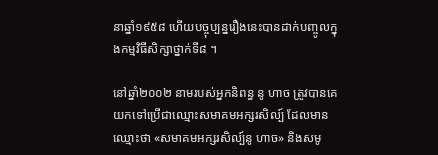នាឆ្នាំ១៩៥៨ ហើយបច្ចុប្បន្នរឿងនេះបានដាក់បញ្ចូលក្នុងកម្មវិធីសិក្សាថ្នាក់ទី៨ ។

នៅឆ្នាំ២០០២ នាមរបស់អ្នកនិពន្ធ នូ ហាច ត្រូវបានគេយកទៅប្រើជាឈ្មោះសមាគមអក្សរសិល្ប៍ ដែលមានឈ្មោះថា «សមាគមអក្សរសិល្ប៍នូ ហាច» និងសមូ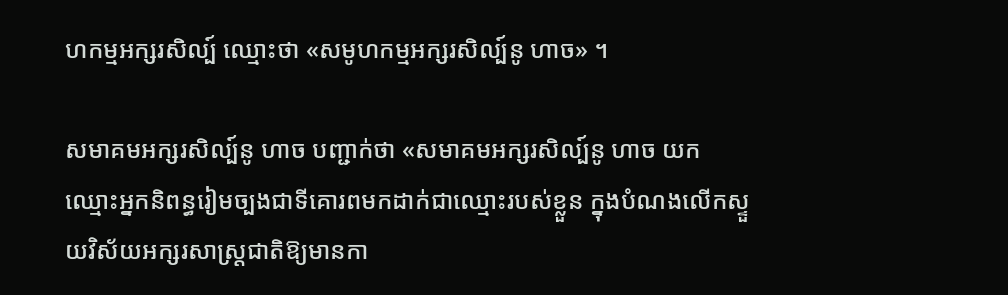ហកម្មអក្សរសិល្ប៍ ឈ្មោះថា «សមូហកម្មអក្សរសិល្ប៍នូ ហាច» ។

សមាគមអក្សរសិល្ប៍នូ ហាច បញ្ជាក់ថា «សមាគមអក្សរសិល្ប៍នូ ហាច យកឈ្មោះអ្នកនិពន្ធរៀមច្បងជាទីគោរពមកដាក់ជាឈ្មោះរបស់ខ្លួន ក្នុងបំណងលើកស្ទួយវិស័យអក្សរសាស្ត្រជាតិឱ្យមានកា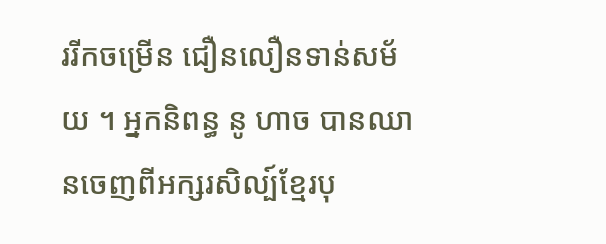ររីកចម្រើន ជឿនលឿនទាន់សម័យ ។ អ្នកនិពន្ធ នូ ហាច បានឈានចេញពីអក្សរសិល្ប៍ខ្មែរបុ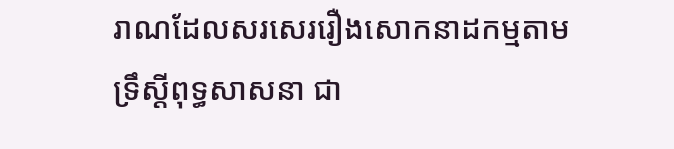រាណដែលសរសេររឿងសោកនាដកម្មតាមទ្រឹស្តីពុទ្ធសាសនា ជា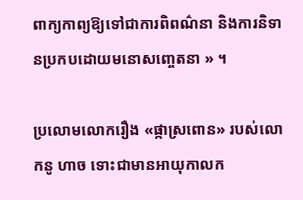ពាក្យកាព្យឱ្យទៅជាការពិពណ៌នា និងការនិទានប្រកបដោយមនោសញ្ចេតនា » ។

ប្រលោមលោករឿង «ផ្កាស្រពោន» របស់លោកនូ ហាច ទោះជាមានអាយុកាលក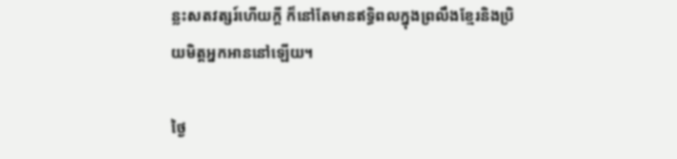ន្លះសតវត្សរ៍ហើយក្តី ក៏នៅតែមានឥទ្ធិពលក្នុងព្រលឹងខ្មែរនិងប្រិយមិត្តអ្នកអាននៅឡើយ។

ថ្ងៃ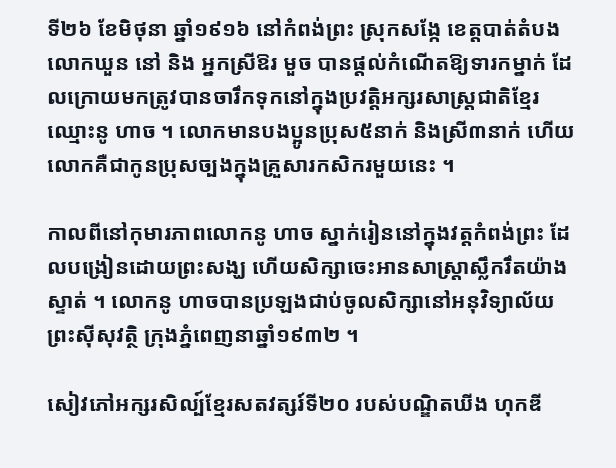ទី២៦ ខែមិថុនា ឆ្នាំ១៩១៦ នៅកំពង់ព្រះ ស្រុកសង្កែ ខេត្តបាត់តំបង លោកឃួន នៅ និង អ្នកស្រីឱរ មួច បានផ្តល់កំណើតឱ្យទារកម្នាក់ ដែលក្រោយមកត្រូវបានចារឹកទុកនៅក្នុងប្រវត្តិអក្សរសាស្ត្រជាតិខ្មែរឈ្មោះនូ ហាច ។ លោកមានបងប្អូនប្រុស៥នាក់ និងស្រី៣នាក់ ហើយលោកគឺជាកូនប្រុសច្បងក្នុងគ្រួសារកសិករមួយនេះ ។

កាលពីនៅកុមារភាពលោកនូ ហាច ស្នាក់រៀននៅក្នុងវត្តកំពង់ព្រះ ដែលបង្រៀនដោយព្រះសង្ឃ ហើយសិក្សាចេះអានសាស្ត្រាស្លឹករឹតយ៉ាងស្ទាត់ ។ លោកនូ ហាចបានប្រឡងជាប់ចូលសិក្សានៅអនុវិទ្យាល័យព្រះស៊ីសុវត្ថិ ក្រុងភ្នំពេញនាឆ្នាំ១៩៣២ ។

សៀវភៅអក្សរសិល្ប៍ខ្មែរសតវត្សរ៍ទី២០ របស់បណ្ឌិតឃីង ហុកឌី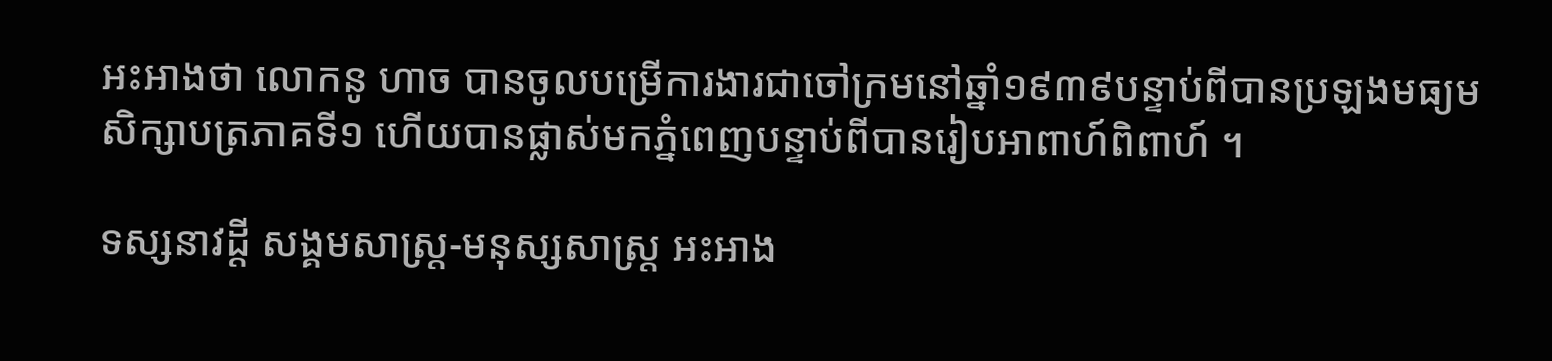អះអាងថា លោកនូ ហាច បានចូលបម្រើការងារជាចៅក្រមនៅឆ្នាំ១៩៣៩បន្ទាប់ពីបានប្រឡងមធ្យមសិក្សាបត្រភាគទី១ ហើយបានផ្លាស់មកភ្នំពេញបន្ទាប់ពីបានរៀបអាពាហ៍ពិពាហ៍ ។

ទស្សនាវដ្ដី សង្គមសាស្ត្រ-មនុស្សសាស្ត្រ អះអាង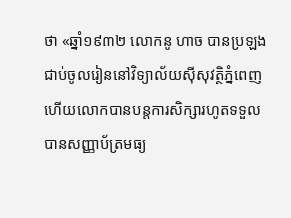ថា «ឆ្នាំ១៩៣២ លោកនូ ហាច បានប្រឡងជាប់ចូលរៀននៅវិទ្យាល័យស៊ីសុវត្ថិភ្នំពេញ ហើយលោកបានបន្តការសិក្សារហូតទទួលបានសញ្ញាប័ត្រមធ្យ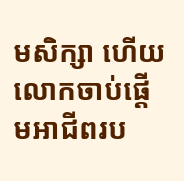មសិក្សា ហើយលោកចាប់ផ្តើមអាជីពរប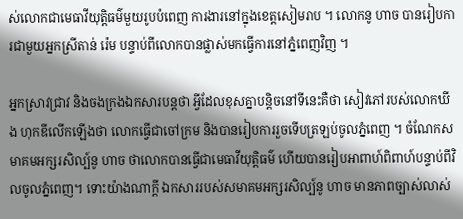ស់លោកជាមេធាវីយុត្តិធម៌មួយរូបបំពេញ ការងារនៅក្នុងខេត្តសៀមរាប ។ លោកនូ ហាច បានរៀបការជាមួយអ្នកស្រីតាន់ រ៉េម បន្ទាប់ពីលោកបានផ្លាស់មកធ្វើការនៅភ្នំពេញវិញ ។

អ្នកស្រាវជ្រាវ និងចងក្រងឯកសារបន្តថា អ្វីដែលខុសគ្នាបន្តិចនៅទីនេះគឺថា សៀវភៅរបស់លោកឃីង ហុកឌីលើកឡើងថា លោកធ្វើជាចៅក្រម និងបានរៀបការរួចទើបត្រឡប់ចូលភ្នំពេញ ។ ចំណែកសមាគមអក្សរសិល្ប៍នូ ហាច ថាលោកបានធ្វើជាមេធាវីយុត្តិធម៌ ហើយបានរៀបអាពាហ៍ពិពាហ៍បន្ទាប់ពីវិលចូលភ្នំពេញ។ ទោះយ៉ាងណាក្តី ឯកសាររបស់សមាគមអក្សរសិល្ប៍នូ ហាច មានភាពច្បាស់លាស់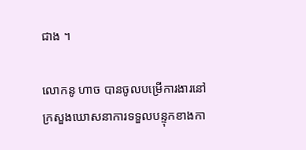ជាង ។

លោកនូ ហាច បានចូលបម្រើការងារនៅក្រសួងឃោសនាការទទួលបន្ទុកខាងកា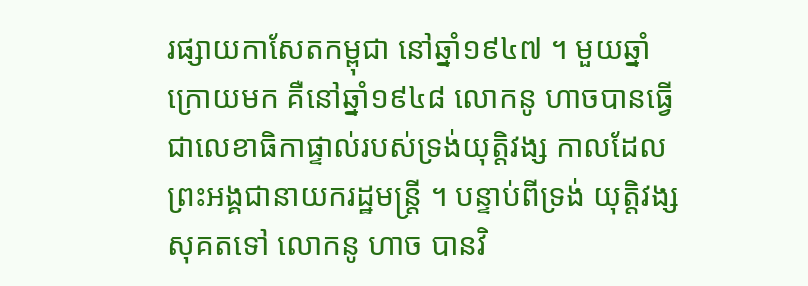រផ្សាយកាសែតកម្ពុជា នៅឆ្នាំ១៩៤៧ ។ មួយឆ្នាំក្រោយមក គឺនៅឆ្នាំ១៩៤៨ លោកនូ ហាចបានធ្វើជាលេខាធិកាផ្ទាល់របស់ទ្រង់យុត្តិវង្ស កាលដែលព្រះអង្គជានាយករដ្ឋមន្ត្រី ។ បន្ទាប់ពីទ្រង់ យុត្តិវង្ស សុគតទៅ លោកនូ ហាច បានវិ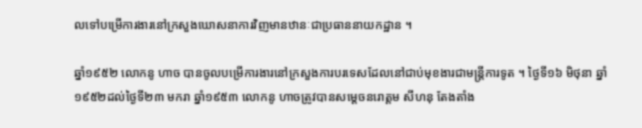លទៅបម្រើការងារនៅក្រសួងឃោសនាការវិញមានឋានៈជាប្រធាននាយកដ្ឋាន ។

ឆ្នាំ១៩៥២ លោកនូ ហាច បានចូលបម្រើការងារនៅក្រសួងការបរទេសដែលនៅជាប់មុខងារជាមន្ត្រីការទូត ។ ថ្ងៃទី១៦ មិថុនា ឆ្នាំ១៩៥២ដល់ថ្ងៃទី២៣ មករា ឆ្នាំ១៩៥៣ លោកនូ ហាចត្រូវបានសម្តេចនរោត្តម សីហនុ តែងតាំង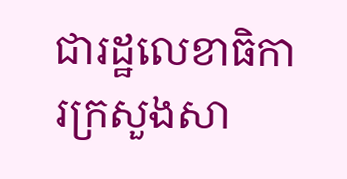ជារដ្ឋលេខាធិការក្រសួងសា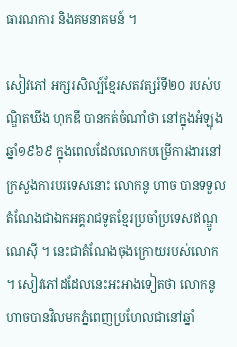ធារណការ និងគមនាគមន៍ ។

សៀវភៅ អក្សរសិល្ប៍ខ្មែរសតវត្សរ៍ទី២០ របស់បណ្ឌិតឃីង ហុកឌី បានកត់ចំណាំថា នៅក្នុងអំឡុងឆ្នាំ១៩៦៩ ក្នុងពេលដែលលោកបម្រើការងារនៅក្រសួងការបរទេសនោះ លោកនូ ហាច បានទទួលតំណែងជាឯកអគ្គរាជទូតខ្មែរប្រចាំប្រទេសឥណ្ឌូណេស៊ី ។ នេះជាតំណែងចុងក្រោយរបស់លោក ។ សៀវភៅដដែលនេះអះអាងទៀតថា លោកនូ ហាចបានវិលមកភ្នំពេញប្រហែលជានៅឆ្នាំ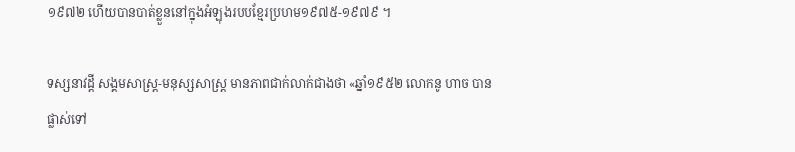១៩៧២ ហើយបានបាត់ខ្លួននៅក្នុងអំឡុងរបបខ្មែរប្រហម១៩៧៥-១៩៧៩ ។

ទស្សនាវដ្ដី សង្គមសាស្ត្រ-មនុស្សសាស្ត្រ មានភាពជាក់លាក់ជាងថា «ឆ្នាំ១៩៥២ លោកនូ ហាច បានផ្លាស់ទៅ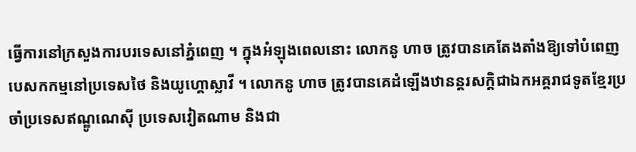ធ្វើការនៅក្រសួងការបរទេសនៅភ្នំពេញ ។ ក្នុងអំឡុងពេលនោះ លោកនូ ហាច ត្រូវបានគេតែងតាំងឱ្យទៅបំពេញបេសកកម្មនៅប្រទេសថៃ និងយូហ្គោស្លាវី ។ លោកនូ ហាច ត្រូវបានគេដំឡើងឋានន្តរសក្តិជាឯកអគ្គរាជទូតខ្មែរប្រចាំប្រទេសឥណ្ឌូណេស៊ី ប្រទេសវៀតណាម និងជា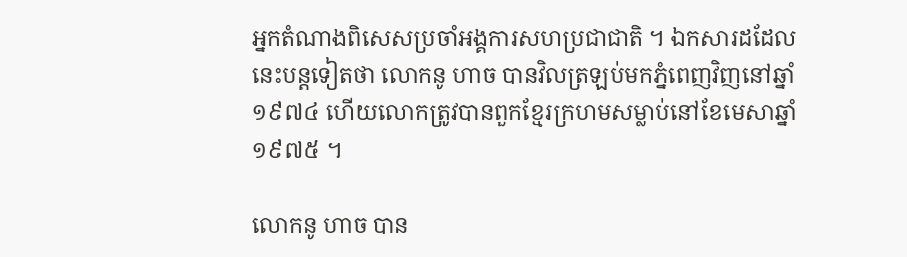អ្នកតំណាងពិសេសប្រចាំអង្គការសហប្រជាជាតិ ។ ឯកសារដដែលនេះបន្តទៀតថា លោកនូ ហាច បានវិលត្រឡប់មកភ្នំពេញវិញនៅឆ្នាំ១៩៧៤ ហើយលោកត្រូវបានពួកខ្មែរក្រហមសម្លាប់នៅខែមេសាឆ្នាំ១៩៧៥ ។

លោកនូ ហាច បាន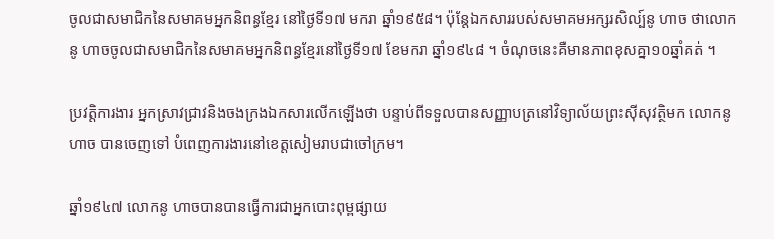ចូលជាសមាជិកនៃសមាគមអ្នកនិពន្ធខ្មែរ នៅថ្ងៃទី១៧ មករា ឆ្នាំ១៩៥៨។ ប៉ុន្តែឯកសាររបស់សមាគមអក្សរសិល្ប៍នូ ហាច ថាលោកនូ ហាចចូលជាសមាជិកនៃសមាគមអ្នកនិពន្ធខ្មែរនៅថ្ងៃទី១៧ ខែមករា ឆ្នាំ១៩៤៨ ។ ចំណុចនេះគឺមានភាពខុសគ្នា១០ឆ្នាំគត់ ។

ប្រវត្តិការងារ អ្នកស្រាវជ្រាវនិងចងក្រងឯកសារលើកឡើងថា បន្ទាប់ពីទទួលបានសញ្ញាបត្រនៅវិទ្យាល័យព្រះស៊ីសុវត្ថិមក លោកនូ ហាច បានចេញទៅ បំពេញការងារនៅខេត្តសៀមរាបជាចៅក្រម។

ឆ្នាំ១៩៤៧ លោកនូ ហាចបានបានធ្វើការជាអ្នកបោះពុម្ពផ្សាយ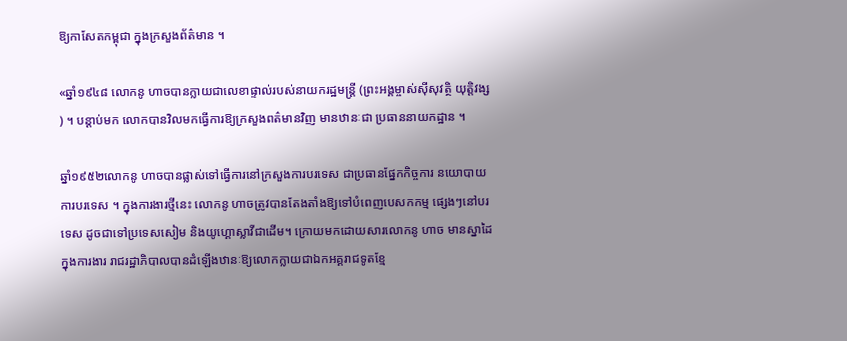ឱ្យកាសែតកម្ពុជា ក្នុងក្រសួងព័ត៌មាន ។

«ឆ្នាំ១៩៤៨ លោកនូ ហាចបានក្លាយជាលេខាផ្ទាល់របស់នាយករដ្ឋមន្ត្រី (ព្រះអង្គម្ចាស់ស៊ីសុវត្ថិ យុត្តិវង្ស) ។ បន្តាប់មក លោកបានវិលមកធ្វើការឱ្យក្រសួងពត៌មានវិញ មានឋានៈជា ប្រធាននាយកដ្ឋាន ។

ឆ្នាំ១៩៥២លោកនូ ហាចបានផ្លាស់ទៅធ្វើការនៅក្រសួងការបរទេស ជាប្រធានផ្នែកកិច្ចការ នយោបាយការបរទេស ។ ក្នុងការងារថ្មីនេះ លោកនូ ហាចត្រូវបានតែងតាំងឱ្យទៅបំពេញបេសកកម្ម ផ្សេងៗនៅបរទេស ដូចជាទៅប្រទេសសៀម និងយូហ្គោស្លាវីជាដើម។ ក្រោយមកដោយសារលោកនូ ហាច មានស្នាដៃក្នុងការងារ រាជរដ្ឋាភិបាលបានដំឡើងឋានៈឱ្យលោកក្លាយជាឯកអគ្គរាជទូតខ្មែ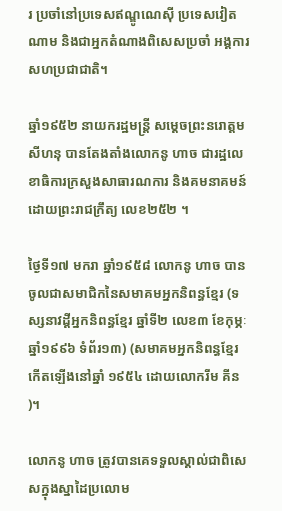រ ប្រចាំនៅប្រទេសឥណ្ឌូណេស៊ី ប្រទេសវៀតណាម និងជាអ្នកតំណាងពិសេសប្រចាំ អង្គការសហប្រជាជាតិ។

ឆ្នាំ១៩៥២ នាយករដ្ឋមន្ត្រី សម្តេចព្រះនរោត្តម សីហនុ បានតែងតាំងលោកនូ ហាច ជារដ្ឋលេខាធិការក្រសួងសាធារណការ និងគមនាគមន៍ ដោយព្រះរាជក្រឹត្យ លេខ២៥២ ។

ថ្ងៃទី១៧ មករា ឆ្នាំ១៩៥៨ លោកនូ ហាច បានចូលជាសមាជិកនៃសមាគមអ្នកនិពន្ធខ្មែរ (ទស្សនាវដ្តីអ្នកនិពន្ធខ្មែរ ឆ្នាំទី២ លេខ៣ ខែកុម្ភៈ ឆ្នាំ១៩៩៦ ទំព័រ១៣) (សមាគមអ្នកនិពន្ធខ្មែរកើតឡើងនៅឆ្នាំ ១៩៥៤ ដោយលោករីម គីន)។

លោកនូ ហាច ត្រូវបានគេទទួលស្គាល់ជាពិសេសក្នុងស្នាដៃប្រលោម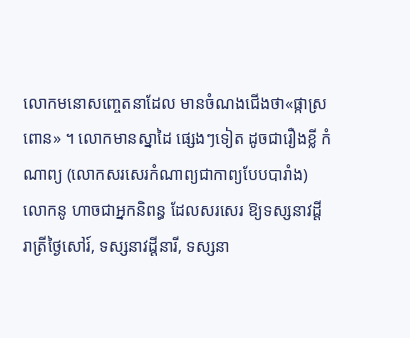លោកមនោសញ្ចេតនាដែល មានចំណងជើងថា«ផ្កាស្រពោន» ។ លោកមានស្នាដៃ ផ្សេងៗទៀត ដូចជារឿងខ្លី កំណាព្យ (លោកសរសេរកំណាព្យជាកាព្យបែបបារាំង) លោកនូ ហាចជាអ្នកនិពន្ធ ដែលសរសេរ ឱ្យទស្សនាវដ្តី រាត្រីថ្ងៃសៅរ៍, ទស្សនាវដ្តីនារី, ទស្សនា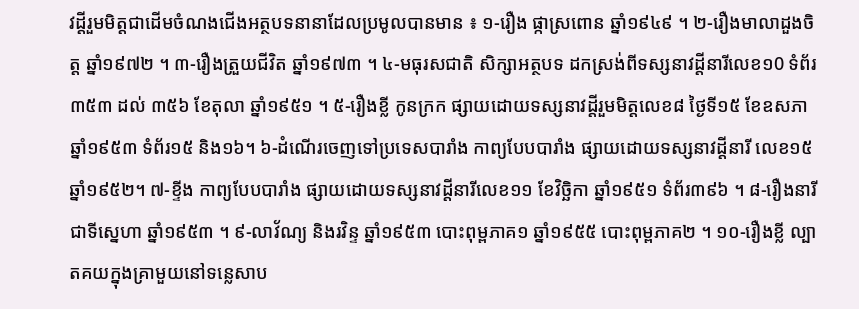វដ្តីរួមមិត្តជាដើមចំណងជើងអត្ថបទនានាដែលប្រមូលបានមាន ៖ ១-រឿង ផ្កាស្រពោន ឆ្នាំ១៩៤៩ ។ ២-រឿងមាលាដួងចិត្ត ឆ្នាំ១៩៧២ ។ ៣-រឿងត្រួយជីវិត ឆ្នាំ១៩៧៣ ។ ៤-មធុរសជាតិ សិក្សាអត្ថបទ ដកស្រង់ពីទស្សនាវដ្តីនារីលេខ១0 ទំព័រ៣៥៣ ដល់ ៣៥៦ ខែតុលា ឆ្នាំ១៩៥១ ។ ៥-រឿងខ្លី កូនក្រក ផ្សាយដោយទស្សនាវដ្តីរួមមិត្តលេខ៨ ថ្ងៃទី១៥ ខែឧសភា ឆ្នាំ១៩៥៣ ទំព័រ១៥ និង១៦។ ៦-ដំណើរចេញទៅប្រទេសបារាំង កាព្យបែបបារាំង ផ្សាយដោយទស្សនាវដ្តីនារី លេខ១៥ ឆ្នាំ១៩៥២។ ៧-ខ្ទីង កាព្យបែបបារាំង ផ្សាយដោយទស្សនាវដ្តីនារីលេខ១១ ខែវិច្ឆិកា ឆ្នាំ១៩៥១ ទំព័រ៣៩៦ ។ ៨-រឿងនារីជាទីស្នេហា ឆ្នាំ១៩៥៣ ។ ៩-លាវ័ណ្យ និងរវិន្ទ ឆ្នាំ១៩៥៣ បោះពុម្ពភាគ១ ឆ្នាំ១៩៥៥ បោះពុម្ពភាគ២ ។ ១០-រឿងខ្លី ល្បាតគយក្នុងគ្រាមួយនៅទន្លេសាប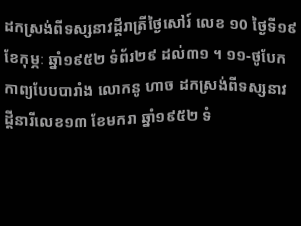ដកស្រង់ពីទស្សនាវដ្តីរាត្រីថ្ងៃសៅរ៍ លេខ ១0 ថ្ងៃទី១៩ ខែកុម្ភៈ ឆ្នាំ១៩៥២ ទំព័រ២៩ ដល់៣១ ។ ១១-ថូបែក កាព្យបែបបារាំង លោកនូ ហាច ដកស្រង់ពីទស្សនាវដ្តីនារីលេខ១៣ ខែមករា ឆ្នាំ១៩៥២ ទំ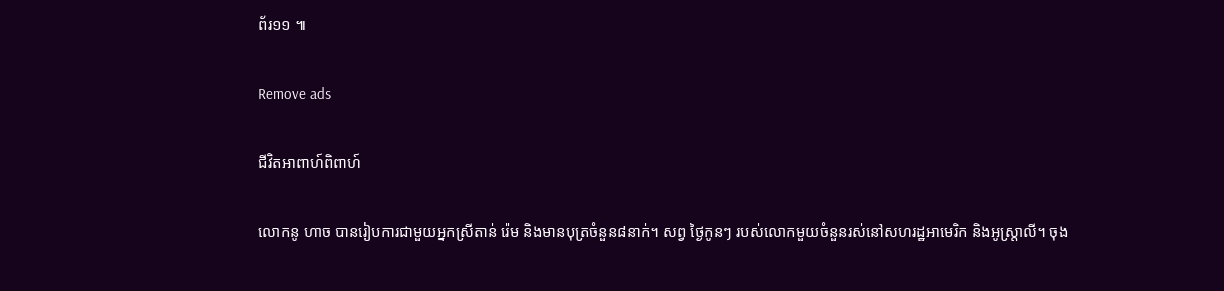ព័រ១១ ៕

Remove ads

ជីវិតអាពាហ៍ពិពាហ៍

លោកនូ ហាច បានរៀបការជាមួយអ្នកស្រីតាន់ រ៉េម និងមានបុត្រចំនួន៨នាក់។ សព្វ ថ្ងៃកូនៗ របស់លោកមួយចំនួនរស់នៅសហរដ្ឋអាមេរិក និងអូស្រ្តាលី។ ចុង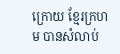ក្រោយ ខ្មែរក្រហម បានសំលាប់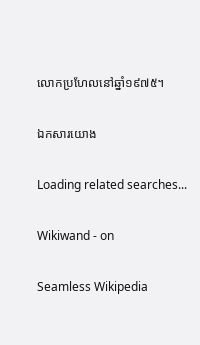លោកប្រហែលនៅឆ្នាំ១៩៧៥។

ឯកសារយោង

Loading related searches...

Wikiwand - on

Seamless Wikipedia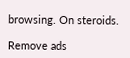browsing. On steroids.

Remove ads